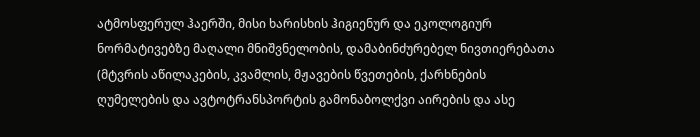ატმოსფერულ ჰაერში, მისი ხარისხის ჰიგიენურ და ეკოლოგიურ ნორმატივებზე მაღალი მნიშვნელობის, დამაბინძურებელ ნივთიერებათა (მტვრის აწილაკების, კვამლის, მჟავების წვეთების, ქარხნების ღუმელების და ავტოტრანსპორტის გამონაბოლქვი აირების და ასე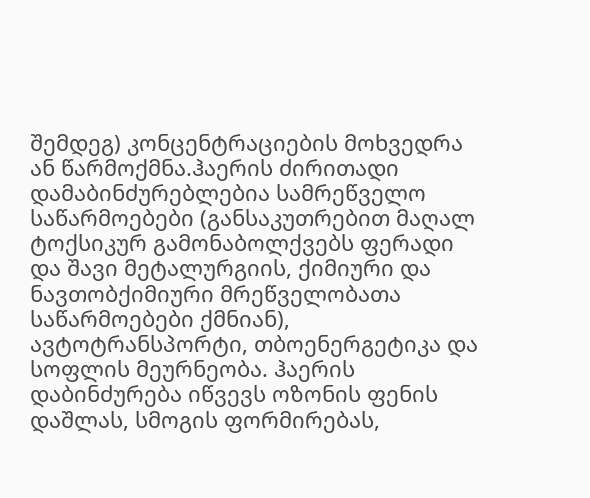შემდეგ) კონცენტრაციების მოხვედრა ან წარმოქმნა.ჰაერის ძირითადი დამაბინძურებლებია სამრეწველო საწარმოებები (განსაკუთრებით მაღალ ტოქსიკურ გამონაბოლქვებს ფერადი და შავი მეტალურგიის, ქიმიური და ნავთობქიმიური მრეწველობათა საწარმოებები ქმნიან), ავტოტრანსპორტი, თბოენერგეტიკა და სოფლის მეურნეობა. ჰაერის დაბინძურება იწვევს ოზონის ფენის დაშლას, სმოგის ფორმირებას,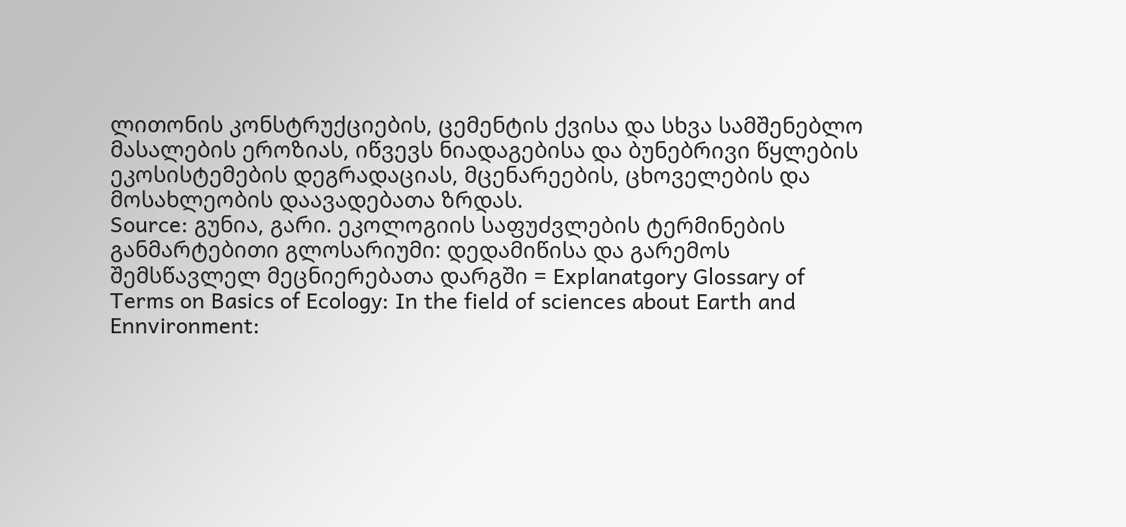ლითონის კონსტრუქციების, ცემენტის ქვისა და სხვა სამშენებლო მასალების ეროზიას, იწვევს ნიადაგებისა და ბუნებრივი წყლების ეკოსისტემების დეგრადაციას, მცენარეების, ცხოველების და მოსახლეობის დაავადებათა ზრდას.
Source: გუნია, გარი. ეკოლოგიის საფუძვლების ტერმინების განმარტებითი გლოსარიუმი: დედამიწისა და გარემოს შემსწავლელ მეცნიერებათა დარგში = Explanatgory Glossary of Terms on Basics of Ecology: In the field of sciences about Earth and Ennvironment: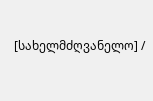[სახელმძღვანელო] /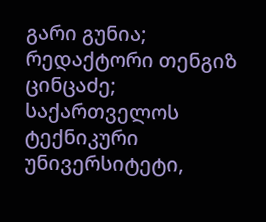გარი გუნია; რედაქტორი თენგიზ ცინცაძე; საქართველოს ტექნიკური უნივერსიტეტი,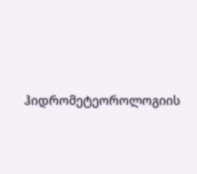ჰიდრომეტეოროლოგიის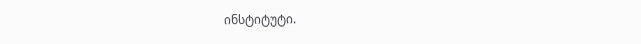ინსტიტუტი.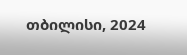თბილისი, 2024